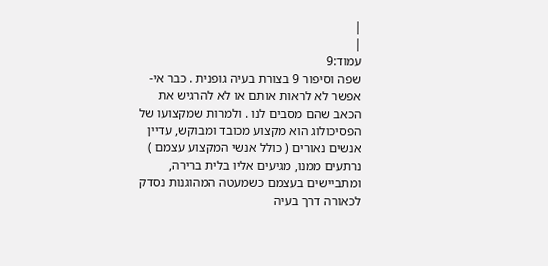|
|
עמוד:9
שפה וסיפור 9 בצורת בעיה גופנית . כבר אי-אפשר לא לראות אותם או לא להרגיש את הכאב שהם מסבים לנו . ולמרות שמקצועו של הפסיכולוג הוא מקצוע מכובד ומבוקש, עדיין אנשים נאורים ( כולל אנשי המקצוע עצמם ) נרתעים ממנו, מגיעים אליו בלית ברירה, ומתביישים בעצמם כשמעטה המהוגנות נסדק לכאורה דרך בעיה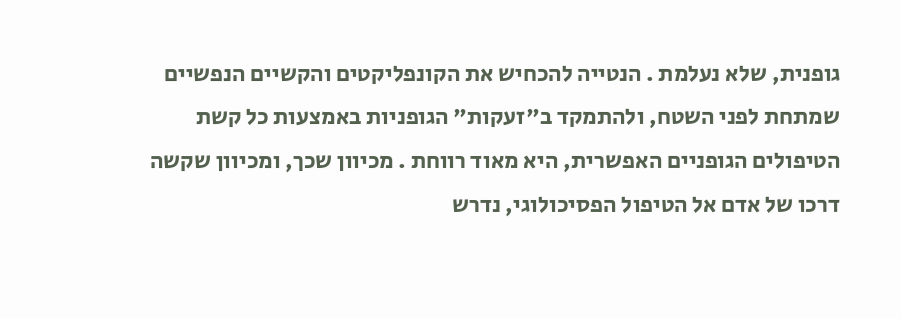גופנית, שלא נעלמת . הנטייה להכחיש את הקונפליקטים והקשיים הנפשיים שמתחת לפני השטח, ולהתמקד ב"זעקות" הגופניות באמצעות כל קשת הטיפולים הגופניים האפשרית, היא מאוד רווחת . מכיוון שכך, ומכיוון שקשה דרכו של אדם אל הטיפול הפסיכולוגי, נדרש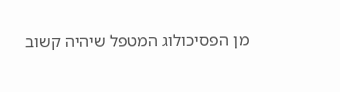מן הפסיכולוג המטפל שיהיה קשוב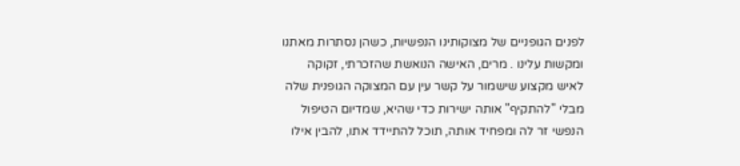לפנים הגופניים של מצוקותינו הנפשיות, כשהן נסתרות מאתנו ומקשות עלינו . מרים, האישה הנואשת שהזכרתי, זקוקה לאיש מקצוע שישמור על קשר עין עם המצוקה הגופנית שלה מבלי "להתקיף" אותה ישירות כדי שהיא, שמדיום הטיפול הנפשי זר לה ומפחיד אותה, תוכל להתיידד אתו, להבין אילו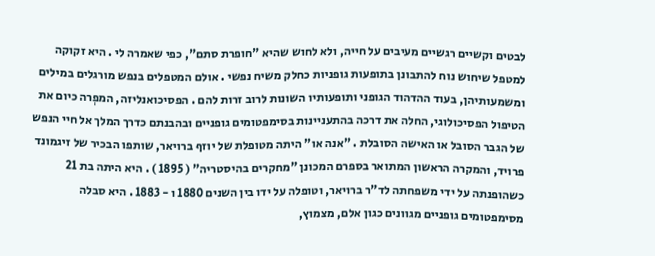לבטים וקשיים רגשיים מעיבים על חייה, ולא לחוש שהיא "חופרת סתם", כפי שאמרה לי . היא זקוקה למטפל שיחוש נוח להתבונן בתופעות גופניות כחלק משיח נפשי . אולם המטפלים בנפש מורגלים במילים ומשמעותיהן, בעוד ההדהוד הגופני ותופעותיו השונות לרוב זרות להם . הפסיכואנליזה, המפְרה כיום את הטיפול הפסיכולוגי, החלה את דרכה בהתעניינות בסימפטומים גופניים ובהבנתם כדרך המלך אל חיי הנפש של הגבר הסובל או האישה הסובלת . "אנה או" היתה מטופלת של יוזף ברויאר, שותפו הבכיר של זיגמונד פרויד, והמקרה הראשון המתואר בספרם המכונן "מחקרים בהיסטריה" ( 1895 ) . היא היתה בת 21 כשהופנתה על ידי משפחתה לד"ר ברויאר, וטופלה על ידו בין השנים 1880 ו - 1883 . היא סבלה מסימפטומים גופניים מגוונים כגון אלם, מצמוץ,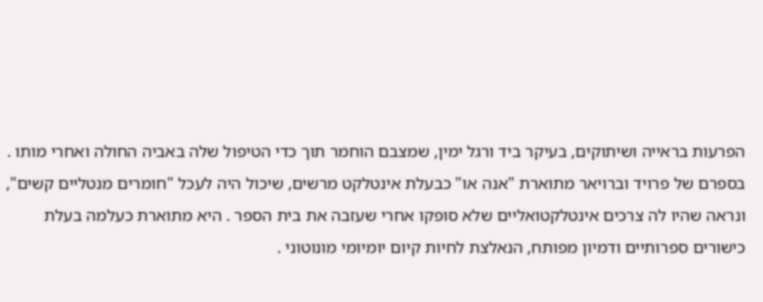הפרעות בראייה ושיתוקים, בעיקר ביד ורגל ימין, שמצבם הוחמר תוך כדי הטיפול שלה באביה החולה ואחרי מותו . בספרם של פרויד וברויאר מתוארת "אנה או" כבעלת אינטלקט מרשים, שיכול היה לעכל "חומרים מנטליים קשים", ונראה שהיו לה צרכים אינטלקטואליים שלא סופקו אחרי שעזבה את בית הספר . היא מתוארת כעלמה בעלת כישורים ספרותיים ודמיון מפותח, הנאלצת לחיות קיום יומיומי מונוטוני .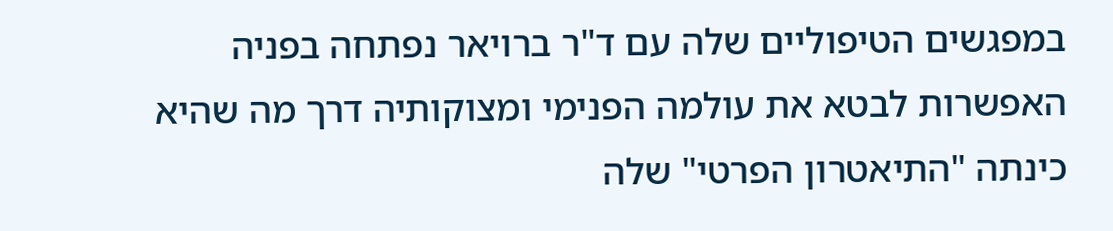במפגשים הטיפוליים שלה עם ד"ר ברויאר נפתחה בפניה האפשרות לבטא את עולמה הפנימי ומצוקותיה דרך מה שהיא כינתה "התיאטרון הפרטי" שלה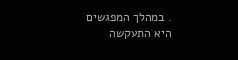. במהלך המפגשים היא התעקשה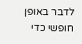לדבר באופן חופשי כדי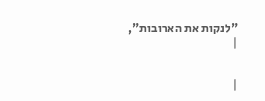"לנקות את הארובות",
|


|